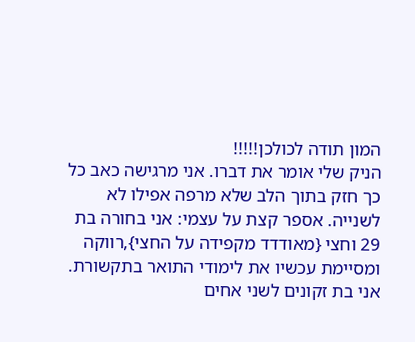המון תודה לכולכן!!!!!
הניק שלי אומר את דברו. אני מרגישה כאב כל כך חזק בתוך הלב שלא מרפה אפילו לא לשנייה. אספר קצת על עצמי: אני בחורה בת 29 וחצי {מאודדד מקפידה על החצי},רווקה ומסיימת עכשיו את לימודי התואר בתקשורת. אני בת זקונים לשני אחים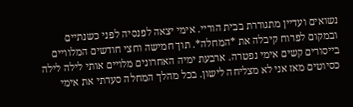נשואים ועדיין מתגוררת בבית הוריי. אימי יצאה לפנסיה לפני כשנתיים ובמקום לפרוח קיבלה את *המחלה*. תוך חמישה וחצי חודשים המלוויים בייסורים קשים אימי נפטרה. ארבעת ימיה האחרונים מלויים אותי לילה לילה כסיוטים מאז אני לא מצליחה לישון. בכל מהלך המחלה סעדתי את אימי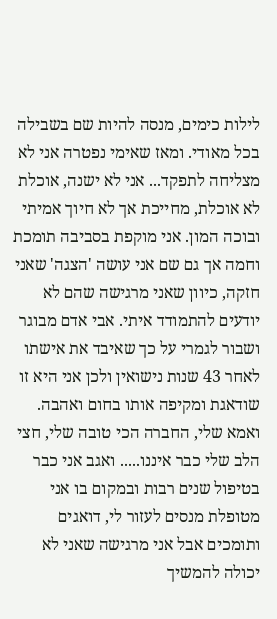לילות כימים, מנסה להיות שם בשבילה בכל מאודי. ומאז שאימי נפטרה אני לא מצליחה לתפקד... אני לא ישנה, אוכלת לא אוכלת, מחייכת אך לא חיוך אמיתי ובוכה המון. אני מוקפת בסביבה תומכת וחמה אך גם שם אני עושה 'הצגה' שאני חזקה, כיוון שאני מרגישה שהם לא יודעים להתמודד איתי. אבי אדם מבוגר ושבור לגמרי על כך שאיבד את אישתו לאחר 43 שנות נישואין ולכן אני היא זו שודאגת ומקיפה אותו בחום ואהבה. ואמא שלי, החברה הכי טובה שלי, חצי הלב שלי כבר איננו..... ואגב אני כבר בטיפול שנים רבות ובמקום בו אני מטופלת מנסים לעזור לי, דואגים ותומכים אבל אני מרגישה שאני לא יכולה להמשיך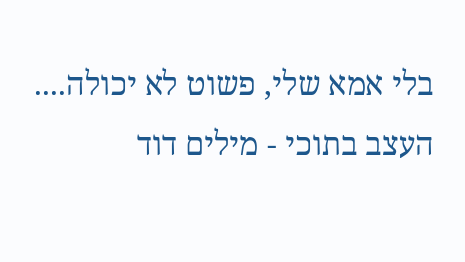בלי אמא שלי, פשוט לא יכולה.... העצב בתוכי - מילים דוד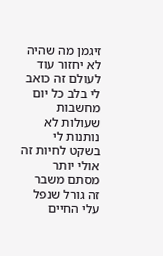זיגמן מה שהיה לא יחזור עוד לעולם זה כואב לי בלב כל יום מחשבות שעולות לא נותנות לי בשקט לחיות זה אולי יותר מסתם משבר זה גורל שנפל עלי החיים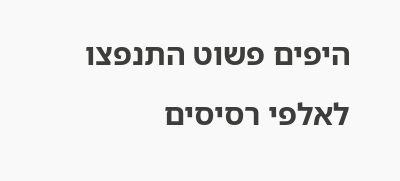היפים פשוט התנפצו לאלפי רסיסים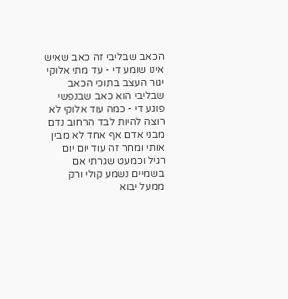הכאב שבליבי זה כאב שאיש אינו שומע די - עד מתי אלוקי יגור העצב בתוכי הכאב שבליבי הוא כאב שבנפשי פוגע די - כמה עוד אלוקי לא רוצה להיות לבד הרחוב נדם מבני אדם אף אחד לא מבין אותי ומחר זה עוד יום יום רגיל וכמעט שגרתי אם בשמיים נשמע קולי ורק ממעל יבוא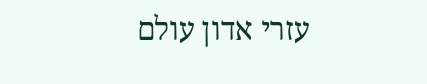עזרי אדון עולם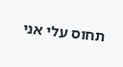תחוס עלי אני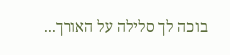בוכה לך סלילה על האורך...